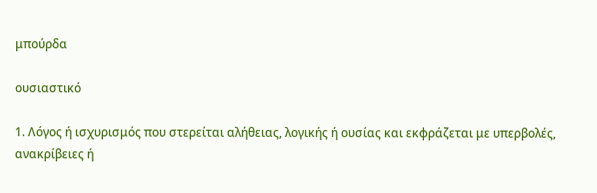μπούρδα

ουσιαστικό

1. Λόγος ή ισχυρισμός που στερείται αλήθειας, λογικής ή ουσίας και εκφράζεται με υπερβολές, ανακρίβειες ή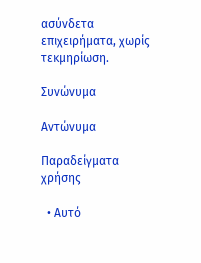ασύνδετα επιχειρήματα, χωρίς τεκμηρίωση.

Συνώνυμα

Αντώνυμα

Παραδείγματα χρήσης

  • Αυτό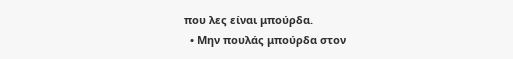που λες είναι μπούρδα.
  • Μην πουλάς μπούρδα στον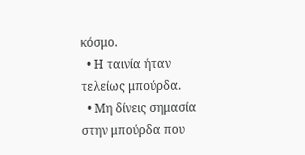κόσμο.
  • Η ταινία ήταν τελείως μπούρδα.
  • Μη δίνεις σημασία στην μπούρδα που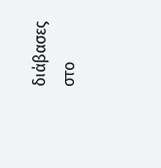διάβασες στο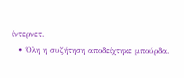ίντερνετ.
  • Όλη η συζήτηση αποδείχτηκε μπούρδα.